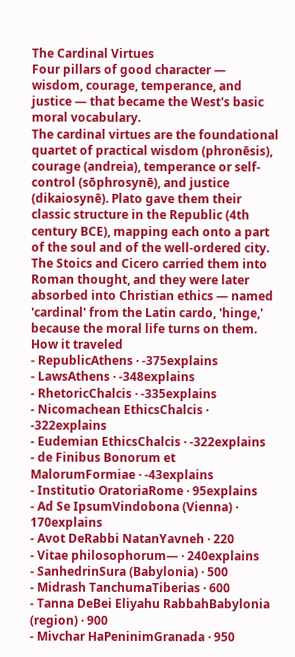The Cardinal Virtues
Four pillars of good character — wisdom, courage, temperance, and justice — that became the West's basic moral vocabulary.
The cardinal virtues are the foundational quartet of practical wisdom (phronēsis), courage (andreia), temperance or self-control (sōphrosynē), and justice (dikaiosynē). Plato gave them their classic structure in the Republic (4th century BCE), mapping each onto a part of the soul and of the well-ordered city. The Stoics and Cicero carried them into Roman thought, and they were later absorbed into Christian ethics — named 'cardinal' from the Latin cardo, 'hinge,' because the moral life turns on them.
How it traveled
- RepublicAthens · -375explains
- LawsAthens · -348explains
- RhetoricChalcis · -335explains
- Nicomachean EthicsChalcis · -322explains
- Eudemian EthicsChalcis · -322explains
- de Finibus Bonorum et MalorumFormiae · -43explains
- Institutio OratoriaRome · 95explains
- Ad Se IpsumVindobona (Vienna) · 170explains
- Avot DeRabbi NatanYavneh · 220
- Vitae philosophorum— · 240explains
- SanhedrinSura (Babylonia) · 500
- Midrash TanchumaTiberias · 600
- Tanna DeBei Eliyahu RabbahBabylonia (region) · 900
- Mivchar HaPeninimGranada · 950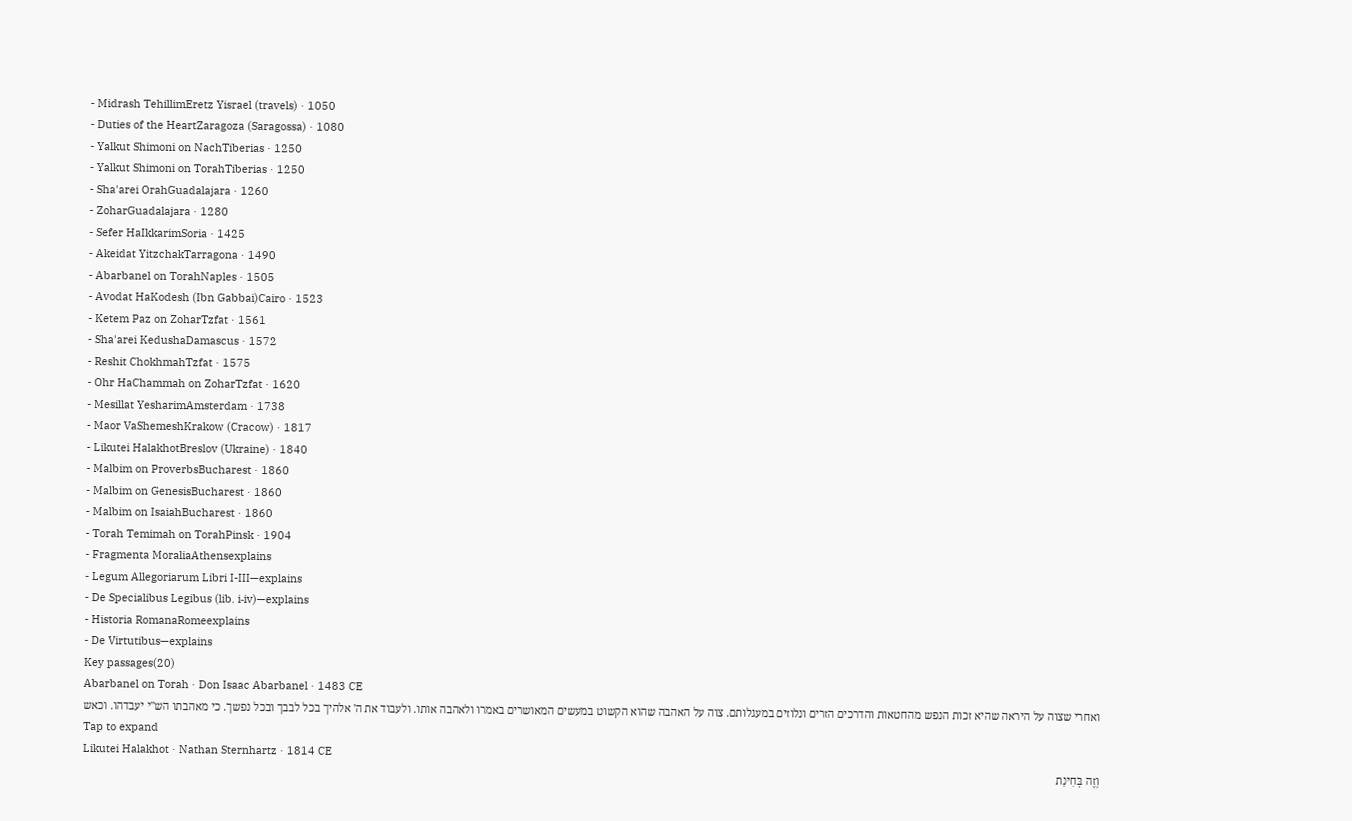- Midrash TehillimEretz Yisrael (travels) · 1050
- Duties of the HeartZaragoza (Saragossa) · 1080
- Yalkut Shimoni on NachTiberias · 1250
- Yalkut Shimoni on TorahTiberias · 1250
- Sha'arei OrahGuadalajara · 1260
- ZoharGuadalajara · 1280
- Sefer HaIkkarimSoria · 1425
- Akeidat YitzchakTarragona · 1490
- Abarbanel on TorahNaples · 1505
- Avodat HaKodesh (Ibn Gabbai)Cairo · 1523
- Ketem Paz on ZoharTzfat · 1561
- Sha'arei KedushaDamascus · 1572
- Reshit ChokhmahTzfat · 1575
- Ohr HaChammah on ZoharTzfat · 1620
- Mesillat YesharimAmsterdam · 1738
- Maor VaShemeshKrakow (Cracow) · 1817
- Likutei HalakhotBreslov (Ukraine) · 1840
- Malbim on ProverbsBucharest · 1860
- Malbim on GenesisBucharest · 1860
- Malbim on IsaiahBucharest · 1860
- Torah Temimah on TorahPinsk · 1904
- Fragmenta MoraliaAthensexplains
- Legum Allegoriarum Libri I-III—explains
- De Specialibus Legibus (lib. i‑iv)—explains
- Historia RomanaRomeexplains
- De Virtutibus—explains
Key passages(20)
Abarbanel on Torah · Don Isaac Abarbanel · 1483 CE
ואחרי שצוה על היראה שהיא זכות הנפש מהחטאות והדרכים הזרים ונלוזים במעגלותם. צוה על האהבה שהוא הקשוט במעשים המאושרים באמרו ולאהבה אותו. ולעבוד את ה' אלהיך בכל לבבך ובכל נפשך. כי מאהבתו הש"י יעבדהו. וכאש
Tap to expand
Likutei Halakhot · Nathan Sternhartz · 1814 CE
וְזֶה בְּחִינַת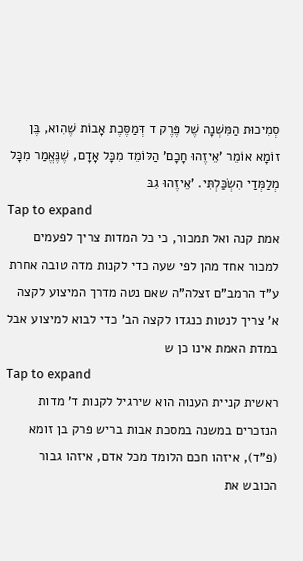סְמִיכוּת הַמִּשְׁנָה שֶׁל פֶּרֶק ד דְּמַסֶּכֶת אָבוֹת שֶׁהִוא, בֶּן זוֹמָא אוֹמֵר 'אֵיזֶהוּ חָכָם' הַלּוֹמֵד מִכָּל אָדָם, שֶׁנֶּאֱמַר מִכָּל מְלַמְּדַי הִשְׂכַּלְתִּי. 'אֵיזֶהוּ גִבּ
Tap to expand
אמת קנה ואל תמכור, כי כל המדות צריך לפעמים למכור אחד מהן לפי שעה כדי לקנות מדה טובה אחרת ע"ד הרמב"ם זצלה"ה שאם נטה מדרך המיצוע לקצה א' צריך לנטות כנגדו לקצה הב' כדי לבוא למיצוע אבל במדת האמת אינו כן ש
Tap to expand
ראשית קניית הענוה הוא שירגיל לקנות ד' מדות הנזכרים במשנה במסכת אבות בריש פרק בן זומא (פ"ד), איזהו חכם הלומד מכל אדם, איזהו גבור הכובש את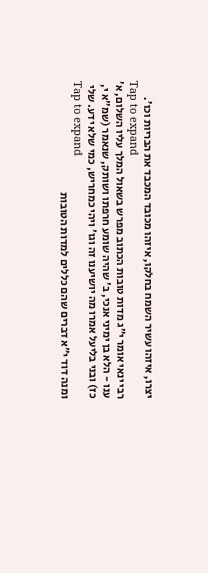יצרו, איזהו עשיר השמח בחלקו, איזהו מכובד המכבד את הבריות וכו'.
Tap to expand
רבי ינאי אומר י"ג מדות טובות הכתוב מפרש בשאול המלך עליו השלום, א' ענו - הלא בן ימיני אנכי, ב' שהיה שומע חרפתו ושותק, שנאמר (שמ"א י, כז) ובני בליעל אמרו מה יושיענו זה וגו' ויהי כמחריש, כמי שלא ידע. שלי
Tap to expand
ומנה דוד י״א דברים שהם כללים למדות הטובות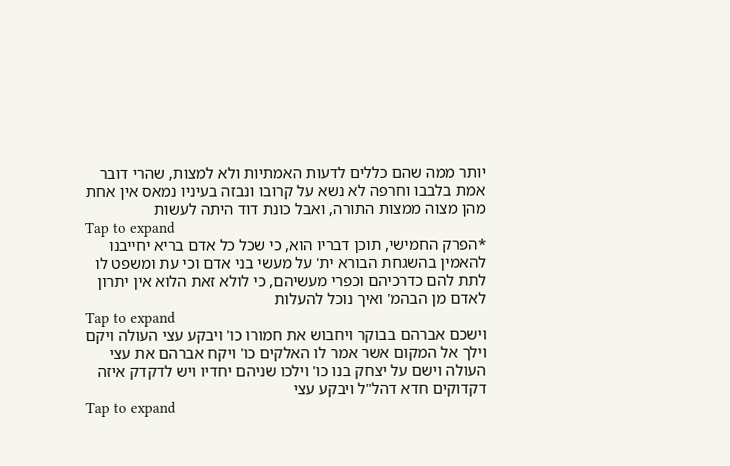יותר ממה שהם כללים לדעות האמתיות ולא למצות, שהרי דובר אמת בלבבו וחרפה לא נשא על קרובו ונבזה בעיניו נמאס אין אחת מהן מצוה ממצות התורה, ואבל כונת דוד היתה לעשות
Tap to expand
*הפרק החמישי, תוכן דבריו הוא, כי שכל כל אדם בריא יחייבנו להאמין בהשגחת הבורא ית' על מעשי בני אדם וכי עת ומשפט לו לתת להם כדרכיהם וכפרי מעשיהם, כי לולא זאת הלוא אין יתרון לאדם מן הבהמ' ואיך נוכל להעלות
Tap to expand
וישכם אברהם בבוקר ויחבוש את חמורו כו' ויבקע עצי העולה ויקם וילך אל המקום אשר אמר לו האלקים כו' ויקח אברהם את עצי העולה וישם על יצחק בנו כו' וילכו שניהם יחדיו ויש לדקדק איזה דקדוקים חדא דהל"ל ויבקע עצי
Tap to expand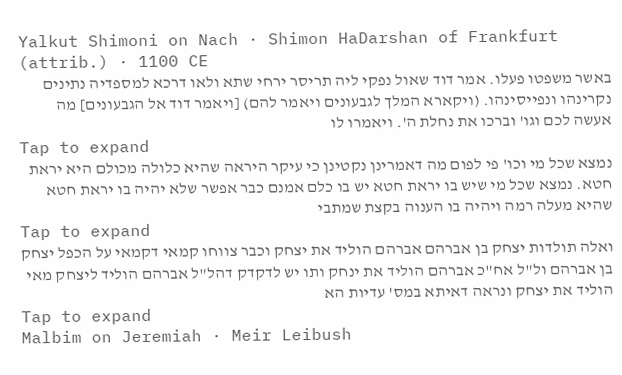Yalkut Shimoni on Nach · Shimon HaDarshan of Frankfurt (attrib.) · 1100 CE
באשר משפטו פעלו. אמר דוד שאול נפקי ליה תריסר ירחי שתא ולאו דרכא למספדיה נתינים נקרינהו ונפייסינהו. (ויקארא המלך לגבעונים ויאמר להם) [ויאמר דוד אל הגבעונים] מה אעשה לכם וגו' וברכו את נחלת ה'. ויאמרו לו
Tap to expand
נמצא שכל מי וכו' פי לפום מה דאמרינן נקטינן כי עיקר היראה שהיא כלולה מכולם היא יראת חטא. נמצא שכל מי שיש בו יראת חטא יש בו כלם אמנם כבר אפשר שלא יהיה בו יראת חטא שהיא מעלה רמה ויהיה בו הענוה בקצת שמתבי
Tap to expand
ואלה תולדות יצחק בן אברהם אברהם הוליד את יצחק וכבר צווחו קמאי דקמאי על הכפל יצחק בן אברהם ול"ל אח"כ אברהם הוליד את ינחק ותו יש לדקדק דהל"ל אברהם הוליד ליצחק מאי הוליד את יצחק ונראה דאיתא במס' עדיות הא
Tap to expand
Malbim on Jeremiah · Meir Leibush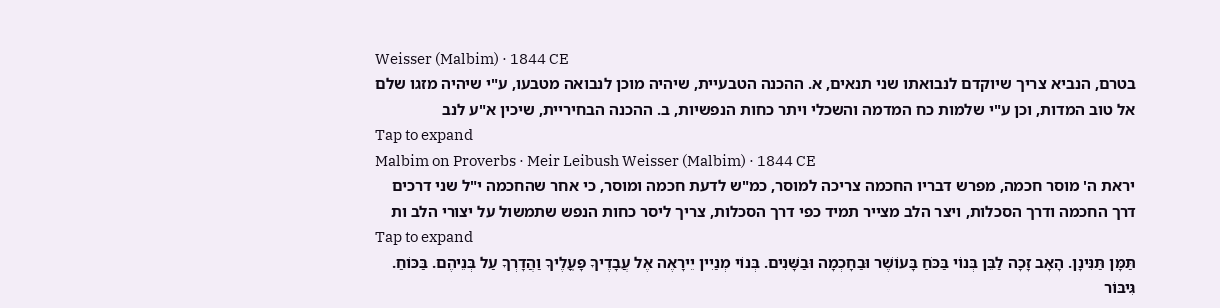Weisser (Malbim) · 1844 CE
בטרם, הנביא צריך שיוקדם לנבואתו שני תנאים, א. ההכנה הטבעיית, שיהיה מוכן לנבואה מטבעו, ע"י שיהיה מזגו שלם אל טוב המדות, וכן ע"י שלמות כח המדמה והשכלי ויתר כחות הנפשיות, ב. ההכנה הבחיריית, שיכין א"ע לנב
Tap to expand
Malbim on Proverbs · Meir Leibush Weisser (Malbim) · 1844 CE
יראת ה' מוסר חכמה, מפרש דבריו החכמה צריכה למוסר, כמ"ש לדעת חכמה ומוסר, כי אחר שהחכמה י"ל שני דרכים דרך החכמה ודרך הסכלות, ויצר הלב מצייר תמיד כפי דרך הסכלות, צריך ליסר כחות הנפש שתמשול על יצורי הלב ות
Tap to expand
תַּמָּן תַּנִּינָן. הָאָב זָכָה לַבֵּן בְּנוֹי בַּכֹּחַ בָּעוֹשֶׁר וּבַחָכְמָה וּבַשָּׁנִים. בְּנוֹי מְנַיִין יֵירָאֶה אֶל עֲבָדֶיךָ פָּעֳלֶיךָ וַהֲדָרְךָ עַל בְּנֵיהֶם. בַּכּוֹחַ. גִּיבּוֹר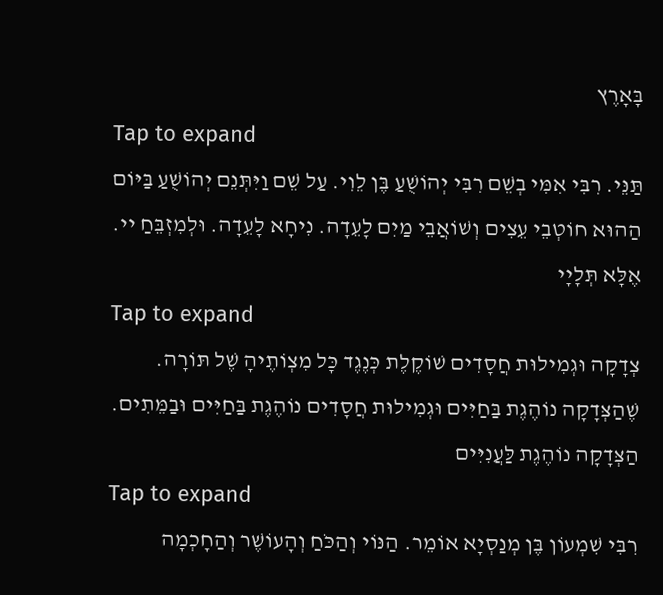בָּאָרֶץ
Tap to expand
תַּנֵּי. רִבִּי אִמִּי בְשֵׁם רִבִּי יְהוֹשֻׁעַ בֶּן לֵוִי. עַל שֵׁם וַיִּתְּנֵם יְהוֹשֻׁעַ בַּיּוֹם הַהוּא חוֹטְבֵי עֵצִים וְשׁוֹאֲבֵי מַיִם לָעֵדָה. נִיחָא לָעֵדָה. וּלְמִזְבֵּחַ יי. אֶלָּא תְּלָיָי
Tap to expand
צְדָקָה וּגְמִילוּת חֲסָדִים שׁוֹקֶלֶת כְּנֶגֶד כָּל מִצְוֹתֶיהָ שֶׁל תּוֹרָה. שֶׁהַצְּדָקָה נוֹהֶגֶת בַּחַיִּים וּגְמִילוּת חֲסָדִים נוֹהֶגֶת בַּחַיִּים וּבַמֵּתִים. הַצְּדָקָה נוֹהֶגֶת לַּעֲנִיִּים
Tap to expand
רִבִּי שִׁמְעוֹן בֶּן מְנַסְיָא אוֹמֵר. הַנּוֹי וְהַכֹּחַ וְהָעוֹשֶׁר וְהַחָכְמָה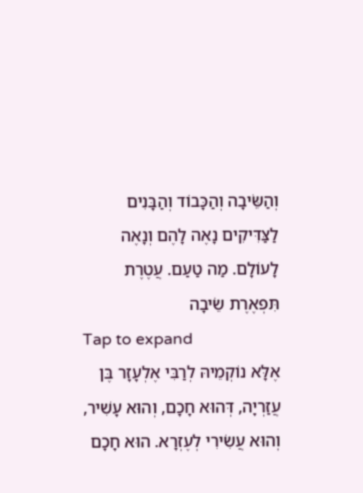וְהַשֵּׂיבָה וְהַכָּבוֹד וְהַבָּנִים לַצַּדִּיקִים נָאֶה לָהֶם וְנָאֶה לָעוֹלָם. מַה טַעַם. עֲטֶרֶת תִּפְאֶרֶת שֵׂיבָה
Tap to expand
אֶלָּא נוֹקְמֵיהּ לְרַבִּי אֶלְעָזָר בֶּן עֲזַרְיָה, דְּהוּא חָכָם, וְהוּא עָשִׁיר, וְהוּא עֲשִׂירִי לְעֶזְרָא. הוּא חָכָם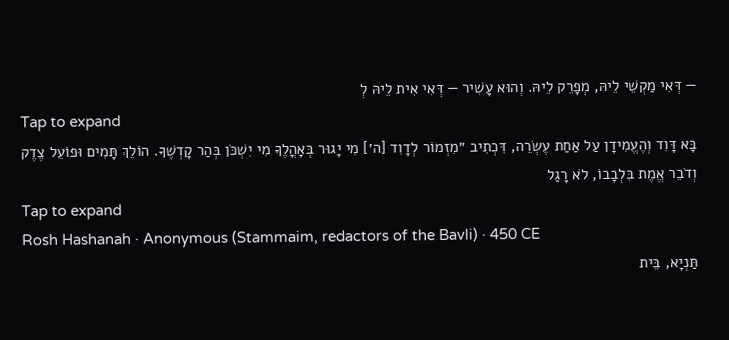— דְּאִי מַקְשֵׁי לֵיהּ, מְפָרֵק לֵיהּ. וְהוּא עָשִׁיר — דְּאִי אִית לֵיהּ לְ
Tap to expand
בָּא דָּוִד וְהֶעֱמִידָן עַל אַחַת עֶשְׂרֵה, דִּכְתִיב ״מִזְמוֹר לְדָוִד [ה׳] מִי יָגוּר בְּאׇהֳלֶךָ מִי יִשְׁכֹּן בְּהַר קׇדְשֶׁךָ. הוֹלֵךְ תָּמִים וּפוֹעֵל צֶדֶק וְדֹבֵר אֱמֶת בִּלְבָבוֹ, לֹא רָגַל
Tap to expand
Rosh Hashanah · Anonymous (Stammaim, redactors of the Bavli) · 450 CE
תַּנְיָא, בֵּית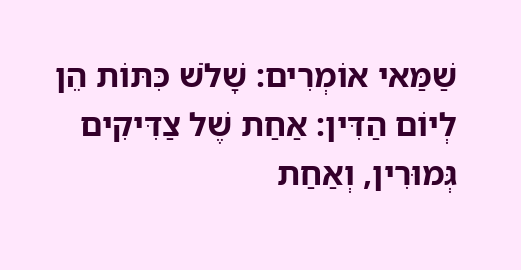שַׁמַּאי אוֹמְרִים: שָׁלֹשׁ כִּתּוֹת הֵן לְיוֹם הַדִּין: אַחַת שֶׁל צַדִּיקִים גְּמוּרִין, וְאַחַת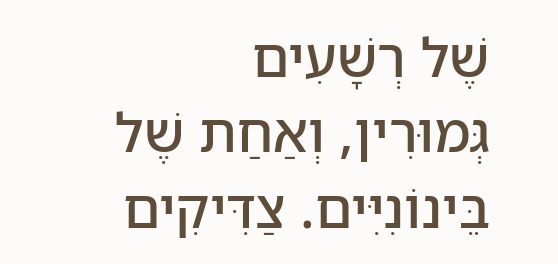שֶׁל רְשָׁעִים גְּמוּרִין, וְאַחַת שֶׁל בֵּינוֹנִיִּים. צַדִּיקִים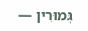גְּמוּרִין —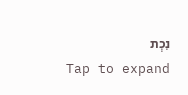נִכְת
Tap to expand